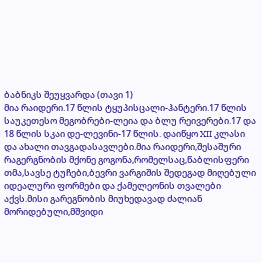ბაბნიკს შეუყვარდა (თავი 1)
მია რაიდერი.17 წლის ტყუპისცალი-ჰანტერი.17 წლის საუკეთესო მეგობრები-ლეია და ბლუ რეივერები.17 და 18 წლის სკაი დე-ლევინი-17 წლის. დაიწყო XII კლასი და ახალი თავგადასავლები.მია რაიდერი,შესაშური რაგერგნობის მქონე გოგონა,რომელსაც,წაბლისფერი თმა,სავსე ტუჩები,ბევრი ვარგიშის შედეგად მიღებული იდეალური ფორმები და ქამელეონის თვალები აქვს.მისი გარეგნობის მიუხედავად ძალიან მორიდებული,მშვიდი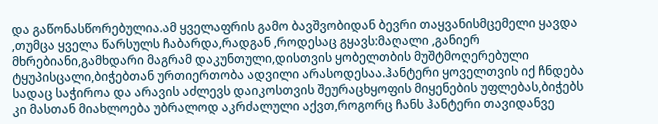და გაწონასწორებულია.ამ ყველაფრის გამო ბავშვობიდან ბევრი თაყვანისმცემელი ყავდა ,თუმცა ყველა წარსულს ჩაბარდა,რადგან ,როდესაც გყავს:მაღალი ,განიერ მხრებიანი,გამხდარი მაგრამ დაკუნთული,დისთვის ყობელთბის მუშტმოღერებული ტყუპისცალი,ბიჭებთან ურთიერთობა ადვილი არასოდესაა.ჰანტერი ყოველთვის იქ ჩნდება სადაც საჭიროა და არავის აძლევს დაიკოსთვის შეურაცხყოფის მიყენების უფლებას,ბიჭებს კი მასთან მიახლოება უბრალოდ აკრძალული აქვთ,როგორც ჩანს ჰანტერი თავიდანვე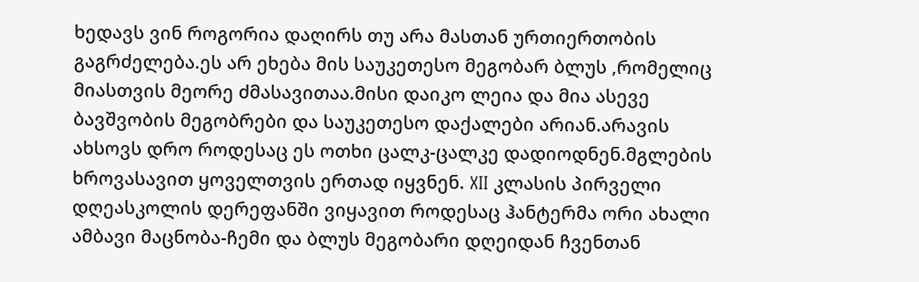ხედავს ვინ როგორია დაღირს თუ არა მასთან ურთიერთობის გაგრძელება.ეს არ ეხება მის საუკეთესო მეგობარ ბლუს ,რომელიც მიასთვის მეორე ძმასავითაა.მისი დაიკო ლეია და მია ასევე ბავშვობის მეგობრები და საუკეთესო დაქალები არიან.არავის ახსოვს დრო როდესაც ეს ოთხი ცალკ-ცალკე დადიოდნენ.მგლების ხროვასავით ყოველთვის ერთად იყვნენ. XII კლასის პირველი დღეასკოლის დერეფანში ვიყავით როდესაც ჰანტერმა ორი ახალი ამბავი მაცნობა-ჩემი და ბლუს მეგობარი დღეიდან ჩვენთან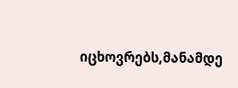იცხოვრებს,მანამდე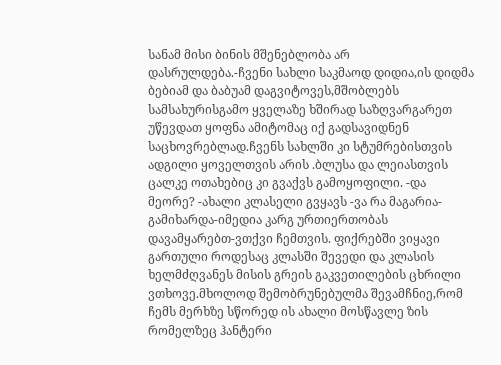სანამ მისი ბინის მშენებლობა არ დასრულდება.-ჩვენი სახლი საკმაოდ დიდია,ის დიდმა ბებიამ და ბაბუამ დაგვიტოვეს,მშობლებს სამსახურისგამო ყველაზე ხშირად საზღვარგარეთ უწევდათ ყოფნა ამიტომაც იქ გადსავიდნენ საცხოვრებლად.ჩვენს სახლში კი სტუმრებისთვის ადგილი ყოველთვის არის .ბლუსა და ლეიასთვის ცალკე ოთახებიც კი გვაქვს გამოყოფილი. -და მეორე? -ახალი კლასელი გვყავს -ვა რა მაგარია-გამიხარდა-იმედია კარგ ურთიერთობას დავამყარებთ-ვთქვი ჩემთვის. ფიქრებში ვიყავი გართული როდესაც კლასში შევედი და კლასის ხელმძღვანეს მისის გრეის გაკვეთილების ცხრილი ვთხოვე.მხოლოდ შემობრუნებულმა შევამჩნიე,რომ ჩემს მერხზე სწორედ ის ახალი მოსწავლე ზის რომელზეც ჰანტერი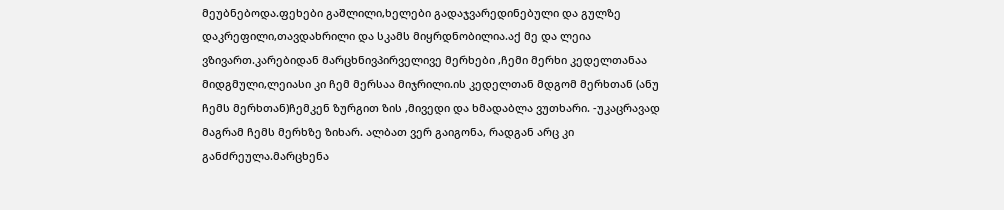მეუბნებოდა.ფეხები გაშლილი,ხელები გადაჯვარედინებული და გულზე დაკრეფილი,თავდახრილი და სკამს მიყრდნობილია.აქ მე და ლეია ვზივართ.კარებიდან მარცხნივპირველივე მერხები ,ჩემი მერხი კედელთანაა მიდგმული,ლეიასი კი ჩემ მერსაა მიჯრილი.ის კედელთან მდგომ მერხთან (ანუ ჩემს მერხთან)ჩემკენ ზურგით ზის ,მივედი და ხმადაბლა ვუთხარი. -უკაცრავად მაგრამ ჩემს მერხზე ზიხარ. ალბათ ვერ გაიგონა, რადგან არც კი განძრეულა.მარცხენა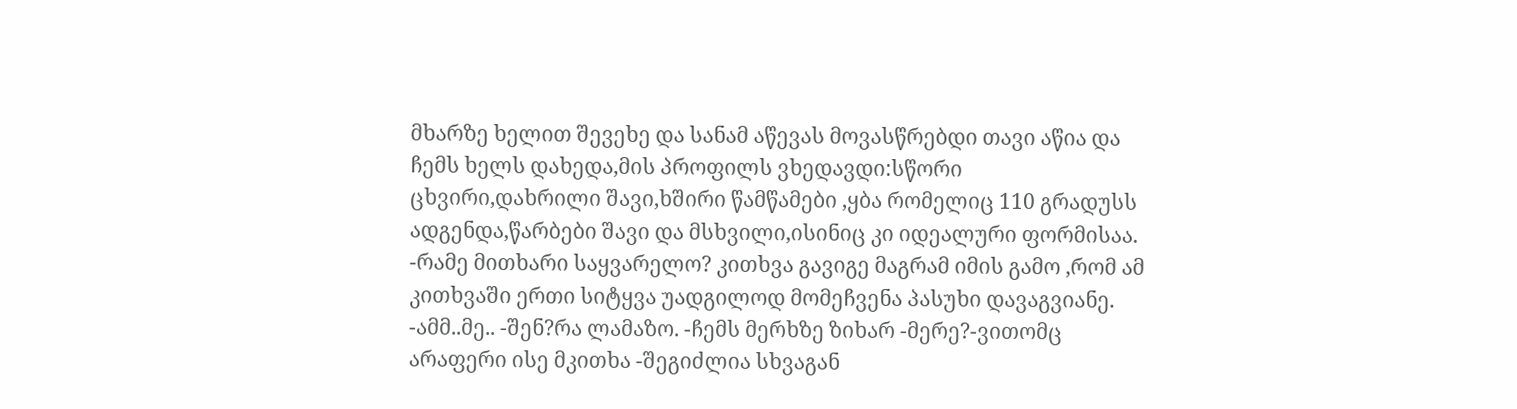მხარზე ხელით შევეხე და სანამ აწევას მოვასწრებდი თავი აწია და ჩემს ხელს დახედა,მის პროფილს ვხედავდი:სწორი ცხვირი,დახრილი შავი,ხშირი წამწამები ,ყბა რომელიც 110 გრადუსს ადგენდა,წარბები შავი და მსხვილი,ისინიც კი იდეალური ფორმისაა. -რამე მითხარი საყვარელო? კითხვა გავიგე მაგრამ იმის გამო ,რომ ამ კითხვაში ერთი სიტყვა უადგილოდ მომეჩვენა პასუხი დავაგვიანე. -ამმ..მე.. -შენ?რა ლამაზო. -ჩემს მერხზე ზიხარ -მერე?-ვითომც არაფერი ისე მკითხა -შეგიძლია სხვაგან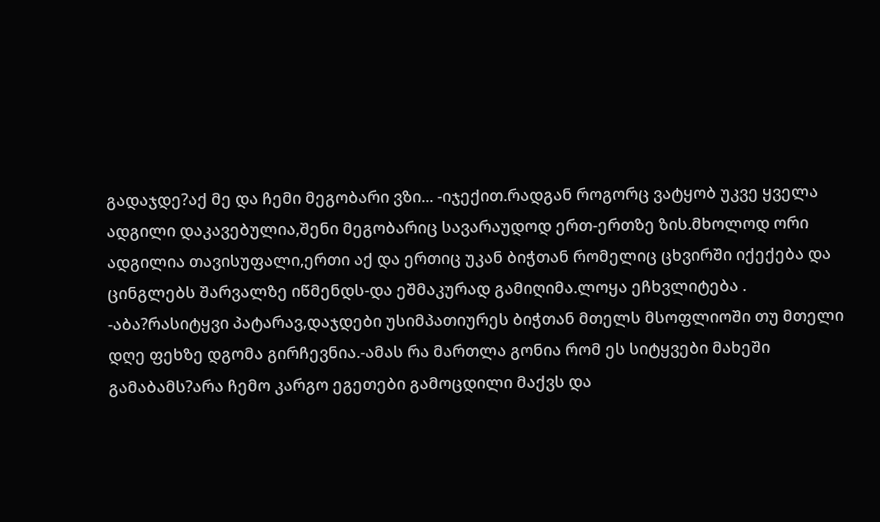გადაჯდე?აქ მე და ჩემი მეგობარი ვზი... -იჯექით.რადგან როგორც ვატყობ უკვე ყველა ადგილი დაკავებულია,შენი მეგობარიც სავარაუდოდ ერთ-ერთზე ზის.მხოლოდ ორი ადგილია თავისუფალი,ერთი აქ და ერთიც უკან ბიჭთან რომელიც ცხვირში იქექება და ცინგლებს შარვალზე იწმენდს-და ეშმაკურად გამიღიმა.ლოყა ეჩხვლიტება . -აბა?რასიტყვი პატარავ,დაჯდები უსიმპათიურეს ბიჭთან მთელს მსოფლიოში თუ მთელი დღე ფეხზე დგომა გირჩევნია.-ამას რა მართლა გონია რომ ეს სიტყვები მახეში გამაბამს?არა ჩემო კარგო ეგეთები გამოცდილი მაქვს და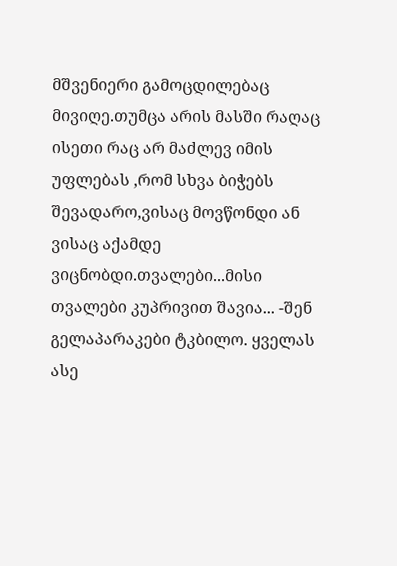მშვენიერი გამოცდილებაც მივიღე.თუმცა არის მასში რაღაც ისეთი რაც არ მაძლევ იმის უფლებას ,რომ სხვა ბიჭებს შევადარო,ვისაც მოვწონდი ან ვისაც აქამდე ვიცნობდი.თვალები...მისი თვალები კუპრივით შავია... -შენ გელაპარაკები ტკბილო. ყველას ასე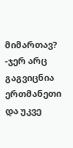მიმართავ? -ჯერ არც გაგვიცნია ერთმანეთი და უკვე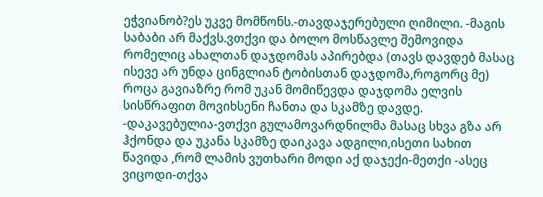ეჭვიანობ?ეს უკვე მომწონს.-თავდაჯერებული ღიმილი. -მაგის საბაბი არ მაქვს.ვთქვი და ბოლო მოსწავლე შემოვიდა რომელიც ახალთან დაჯდომას აპირებდა (თავს დავდებ მასაც ისევე არ უნდა ცინგლიან ტობისთან დაჯდომა,როგორც მე) როცა გავიაზრე რომ უკან მომიწევდა დაჯდომა ელვის სისწრაფით მოვიხსენი ჩანთა და სკამზე დავდე. -დაკავებულია-ვთქვი გულამოვარდნილმა მასაც სხვა გზა არ ჰქონდა და უკანა სკამზე დაიკავა ადგილი,ისეთი სახით წავიდა ,რომ ლამის ვუთხარი მოდი აქ დაჯექი-მეთქი -ასეც ვიცოდი-თქვა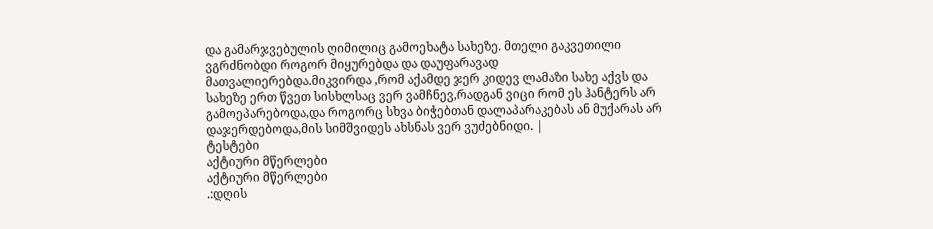და გამარჯვებულის ღიმილიც გამოეხატა სახეზე. მთელი გაკვეთილი ვგრძნობდი როგორ მიყურებდა და დაუფარავად მათვალიერებდა.მიკვირდა ,რომ აქამდე ჯერ კიდევ ლამაზი სახე აქვს და სახეზე ერთ წვეთ სისხლსაც ვერ ვამჩნევ,რადგან ვიცი რომ ეს ჰანტერს არ გამოეპარებოდა,და როგორც სხვა ბიჭებთან დალაპარაკებას ან მუქარას არ დაჯერდებოდა,მის სიმშვიდეს ახსნას ვერ ვუძებნიდი. |
ტესტები
აქტიური მწერლები
აქტიური მწერლები
.:დღის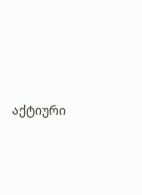აქტიური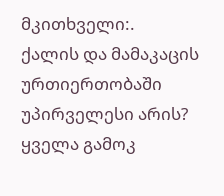მკითხველი:.
ქალის და მამაკაცის ურთიერთობაში უპირველესი არის?
ყველა გამოკ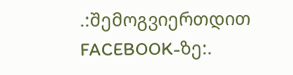.:შემოგვიერთდით FACEBOOK-ზე:.